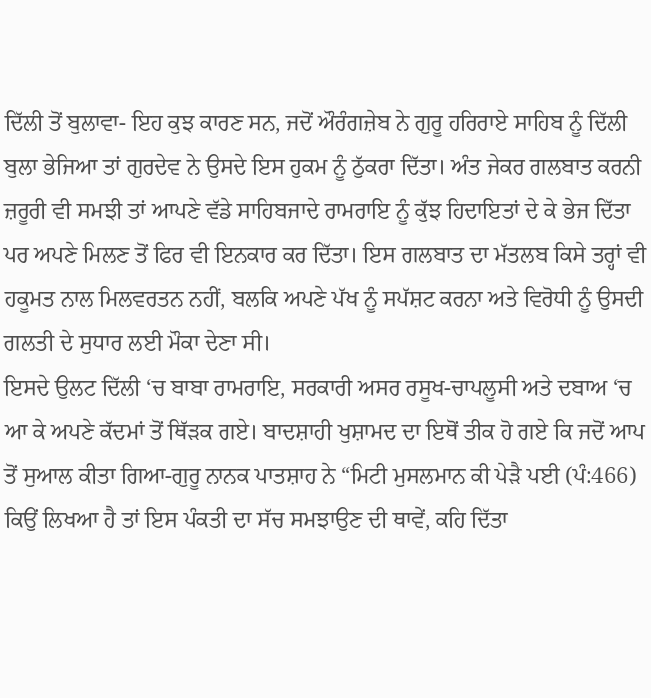ਦਿੱਲੀ ਤੋਂ ਬੁਲਾਵਾ- ਇਹ ਕੁਝ ਕਾਰਣ ਸਨ, ਜਦੋਂ ਔਰੰਗਜ਼ੇਬ ਨੇ ਗੁਰੂ ਹਰਿਰਾਏ ਸਾਹਿਬ ਨੂੰ ਦਿੱਲੀ ਬੁਲਾ ਭੇਜਿਆ ਤਾਂ ਗੁਰਦੇਵ ਨੇ ਉਸਦੇ ਇਸ ਹੁਕਮ ਨੂੰ ਠੁੱਕਰਾ ਦਿੱਤਾ। ਅੰਤ ਜੇਕਰ ਗਲਬਾਤ ਕਰਨੀ ਜ਼ਰੂਰੀ ਵੀ ਸਮਝੀ ਤਾਂ ਆਪਣੇ ਵੱਡੇ ਸਾਹਿਬਜਾਦੇ ਰਾਮਰਾਇ ਨੂੰ ਕੁੱਝ ਹਿਦਾਇਤਾਂ ਦੇ ਕੇ ਭੇਜ ਦਿੱਤਾ ਪਰ ਅਪਣੇ ਮਿਲਣ ਤੋਂ ਫਿਰ ਵੀ ਇਨਕਾਰ ਕਰ ਦਿੱਤਾ। ਇਸ ਗਲਬਾਤ ਦਾ ਮੱਤਲਬ ਕਿਸੇ ਤਰ੍ਹਾਂ ਵੀ ਹਕੂਮਤ ਨਾਲ ਮਿਲਵਰਤਨ ਨਹੀਂ, ਬਲਕਿ ਅਪਣੇ ਪੱਖ ਨੂੰ ਸਪੱਸ਼ਟ ਕਰਨਾ ਅਤੇ ਵਿਰੋਧੀ ਨੂੰ ਉਸਦੀ ਗਲਤੀ ਦੇ ਸੁਧਾਰ ਲਈ ਮੌਕਾ ਦੇਣਾ ਸੀ।
ਇਸਦੇ ਉਲਟ ਦਿੱਲੀ ‘ਚ ਬਾਬਾ ਰਾਮਰਾਇ, ਸਰਕਾਰੀ ਅਸਰ ਰਸੂਖ-ਚਾਪਲੂਸੀ ਅਤੇ ਦਬਾਅ ‘ਚ ਆ ਕੇ ਅਪਣੇ ਕੱਦਮਾਂ ਤੋਂ ਥਿੱੜਕ ਗਏ। ਬਾਦਸ਼ਾਹੀ ਖੁਸ਼ਾਮਦ ਦਾ ਇਥੋਂ ਤੀਕ ਹੋ ਗਏ ਕਿ ਜਦੋਂ ਆਪ ਤੋਂ ਸੁਆਲ ਕੀਤਾ ਗਿਆ-ਗੁਰੂ ਨਾਨਕ ਪਾਤਸ਼ਾਹ ਨੇ “ਮਿਟੀ ਮੁਸਲਮਾਨ ਕੀ ਪੇੜੈ ਪਈ (ਪੰ:466) ਕਿਉਂ ਲਿਖਆ ਹੈ ਤਾਂ ਇਸ ਪੰਕਤੀ ਦਾ ਸੱਚ ਸਮਝਾਉਣ ਦੀ ਥਾਵੇਂ, ਕਹਿ ਦਿੱਤਾ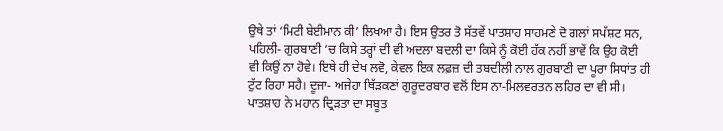ਉਥੇ ਤਾਂ ‘ਮਿਟੀ ਬੇਈਮਾਨ ਕੀ’ ਲਿਖਆ ਹੈ। ਇਸ ਉਤਰ ਤੋ ਸੱਤਵੇਂ ਪਾਤਸ਼ਾਹ ਸਾਹਮਣੇ ਦੋ ਗਲਾਂ ਸਪੱਸ਼ਟ ਸਨ, ਪਹਿਲੀ- ਗੁਰਬਾਣੀ ‘ਚ ਕਿਸੇ ਤਰ੍ਹਾਂ ਦੀ ਵੀ ਅਦਲਾ ਬਦਲੀ ਦਾ ਕਿਸੇ ਨੂੰ ਕੋਈ ਹੱਕ ਨਹੀਂ ਭਾਵੇਂ ਕਿ ਉਹ ਕੋਈ ਵੀ ਕਿਉਂ ਨਾ ਹੋਵੇ। ਇਥੇ ਹੀ ਦੇਖ ਲਵੋ, ਕੇਵਲ ਇਕ ਲਫ਼ਜ਼ ਦੀ ਤਬਦੀਲੀ ਨਾਲ ਗੁਰਬਾਣੀ ਦਾ ਪੂਰਾ ਸਿਧਾਂਤ ਹੀ ਟੁੱਟ ਰਿਹਾ ਸਹੈ। ਦੂਜਾ- ਅਜੇਹਾ ਥਿੱੜਕਣਾਂ ਗੁਰੂਦਰਬਾਰ ਵਲੋਂ ਇਸ ਨਾ-ਮਿਲਵਰਤਨ ਲਹਿਰ ਦਾ ਵੀ ਸੀ। ਪਾਤਸ਼ਾਹ ਨੇ ਮਹਾਨ ਦ੍ਰਿੜਤਾ ਦਾ ਸਬੂਤ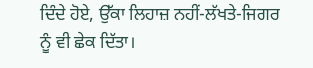ਦਿੰਦੇ ਹੋਏ, ਉੱਕਾ ਲਿਹਾਜ਼ ਨਹੀਂ-ਲੱਖਤੇ-ਜਿਗਰ ਨੂੰ ਵੀ ਛੇਕ ਦਿੱਤਾ।